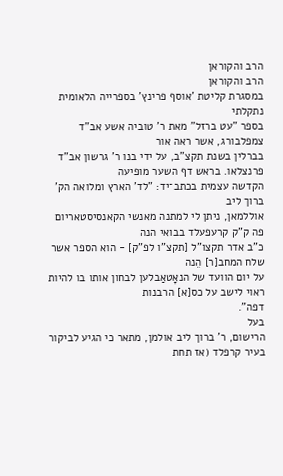הרב והקוראן
הרב והקוראן
במסגרת קליטת 'אוסף פרינץ' בספרייה הלאומית נתקלתי
בספר "עט ברזל" מאת ר' טוביה אשע אב"ד צמפלבורג, אשר ראה אור
בברלין בשנת תקצ"ב, על ידי בנו ר' גרשון אב"ד פרנצלאו. בראש דף השער מופיעה
הקדשה עצמית בכתב־יד: "לד' הארץ ומלואה הק' ברוך ליב
אוללמאן, ניתן לי למתנה מאנשי הקאנסיסטאריום פה ק"ק קרעפעלד בבואי הנה
כ"ב אדר תקצו"ל [תקצ"ו לפ"ק] - הוא הספר אשר שלח המחב[ר] הֵנה
על יום הוועד של הנאָטאַבלען לבחון אותו בו להיות ראוי לישב על כס[א] הרבנות
דפה".
בעל
הרישום, ר' ברוך ליב אולמן, מתאר כי הגיע לביקור בעיר קרפלד (אז תחת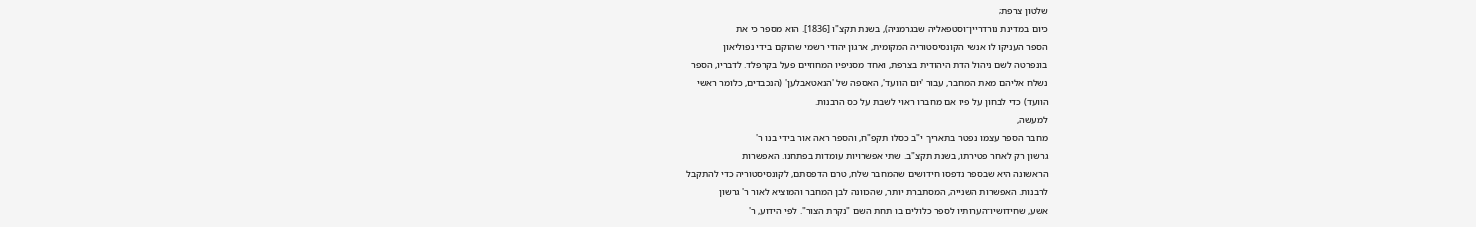שלטון צרפת;
כיום במדינת נורדריין־וסטפאליה שבגרמניה), בשנת תקצ"ו [1836]. הוא מספר כי את
הספר העניקו לו אנשי הקונסיסטוריה המקומית, ארגון יהודי רשמי שהוקם בידי נפוליאון
בונפרטה לשם ניהול הדת היהודית בצרפת, ואחד מסניפיו המחוזיים פעל בקרפלד. לדבריו, הספר
נשלח אליהם מאת המחבר, עבור 'יום הוועד', האספה של 'הנאטאבלען' (הנכבדים, כלומר ראשי
הוועד) כדי לבחון על פיו אם מחברו ראוי לשבת על כס הרבנות.
למעשה,
מחבר הספר עצמו נפטר בתאריך י"ב כסלו תקפ"ח, והספר ראה אור בידי בנו ר'
גרשון רק לאחר פטירתו, בשנת תקצ"ב. שתי אפשרויות עומדות בפתחנו. האפשרות
הראשונה היא שבספר נדפסו חידושים שהמחבר שלח, טרם הדפסתם, לקונסיסטוריה כדי להתקבל
לרבנות. האפשרות השנייה, המסתברת יותר, שהכוונה לבן המחבר והמוציא לאור ר' גרשון
אשע, שחידושיו־הערותיו לספר כלולים בו תחת השם "נקרת הצור". לפי הידוע, ר'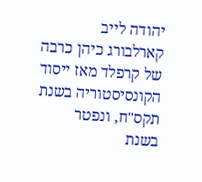יהודה לייב קארלבורג כיהן כרבה של קרפלד מאז ייסוד הקונסיסטוריה בשנת תקס"ח, ונפטר
בשנת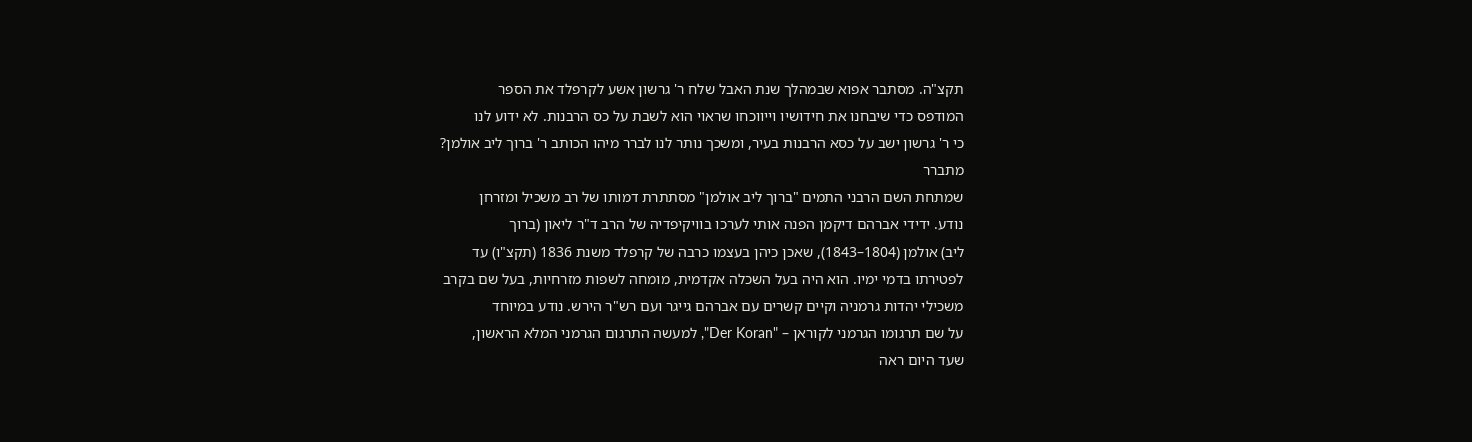תקצ"ה. מסתבר אפוא שבמהלך שנת האבל שלח ר' גרשון אשע לקרפלד את הספר
המודפס כדי שיבחנו את חידושיו וייווכחו שראוי הוא לשבת על כס הרבנות. לא ידוע לנו
כי ר' גרשון ישב על כסא הרבנות בעיר, ומשכך נותר לנו לברר מיהו הכותב ר' ברוך ליב אולמן?
מתברר
שמתחת השם הרבני התמים "ברוך ליב אולמן" מסתתרת דמותו של רב משכיל ומזרחן
נודע. ידידי אברהם דיקמן הפנה אותי לערכו בוויקיפדיה של הרב ד"ר ליאון (ברוך
ליב) אולמן (1804–1843), שאכן כיהן בעצמו כרבה של קרפלד משנת 1836 (תקצ"ו) עד
לפטירתו בדמי ימיו. הוא היה בעל השכלה אקדמית, מומחה לשפות מזרחיות, בעל שם בקרב
משכילי יהדות גרמניה וקיים קשרים עם אברהם גייגר ועם רש"ר הירש. נודע במיוחד
על שם תרגומו הגרמני לקוראן – "Der Koran", למעשה התרגום הגרמני המלא הראשון,
שעד היום ראה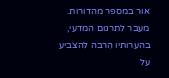אור במספר מהדורות. מעבר לתרגום המדעי, בהערותיו הִרבה להצביע על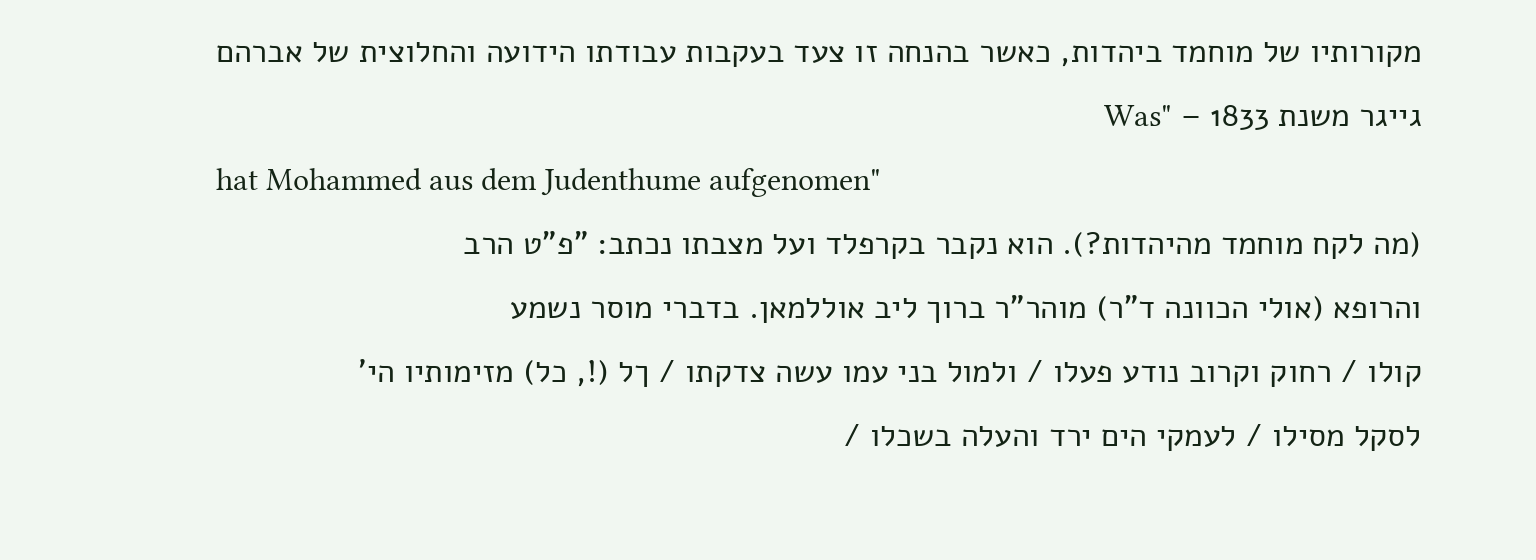מקורותיו של מוחמד ביהדות, כאשר בהנחה זו צעד בעקבות עבודתו הידועה והחלוצית של אברהם
גייגר משנת 1833 – "Was
hat Mohammed aus dem Judenthume aufgenomen"
(מה לקח מוחמד מהיהדות?). הוא נקבר בקרפלד ועל מצבתו נכתב: "פ"ט הרב
והרופא (אולי הכוונה ד"ר) מוהר"ר ברוך ליב אוללמאן. בדברי מוסר נשמע
קולו / רחוק וקרוב נודע פעלו / ולמול בני עמו עשה צדקתו / ךל (!, כל) מזימותיו הי'
לסקל מסילו / לעמקי הים ירד והעלה בשכלו /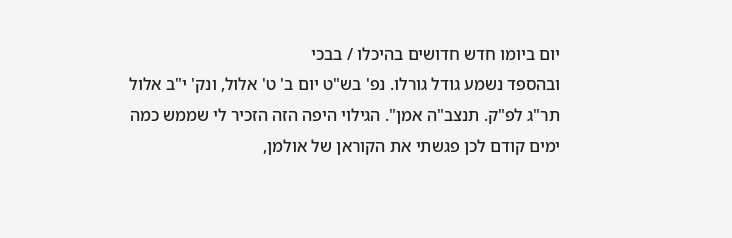יום ביומו חדש חדושים בהיכלו / בבכי
ובהספד נשמע גודל גורלו. נפ' בש"ט יום ב' ט' אלול, ונק' י"ב אלול
תר"ג לפ"ק. תנצב"ה אמן". הגילוי היפה הזה הזכיר לי שממש כמה
ימים קודם לכן פגשתי את הקוראן של אולמן,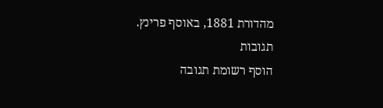מהדורת 1881, באוסף פרינץ.
תגובות
הוסף רשומת תגובה